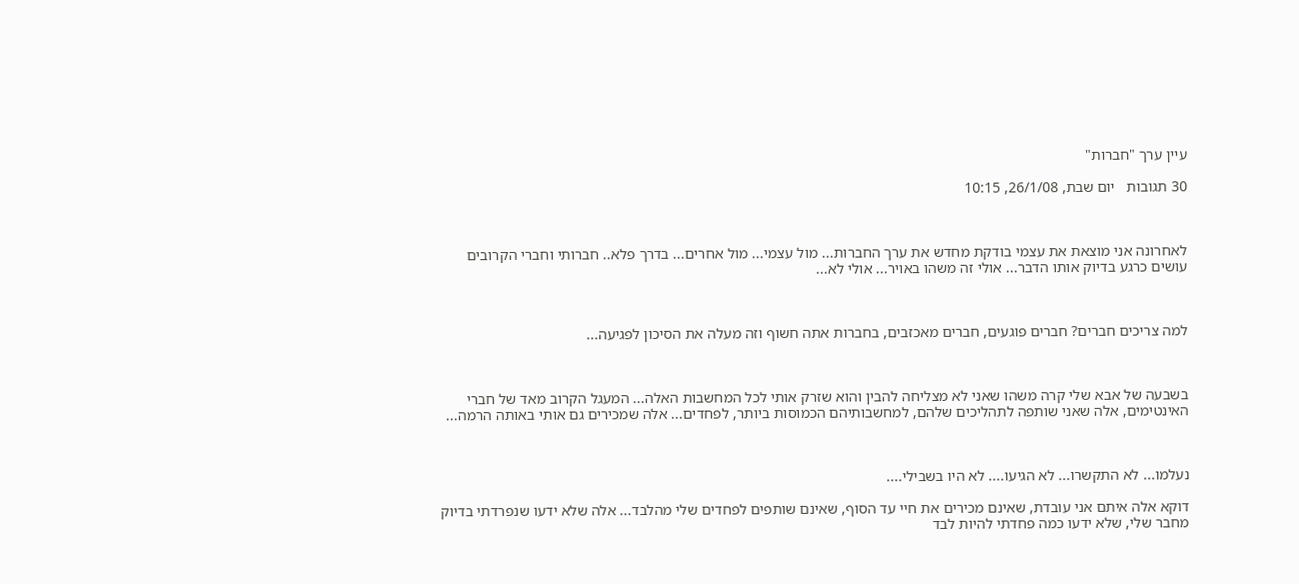עיין ערך "חברות"

30 תגובות   יום שבת, 26/1/08, 10:15



לאחרונה אני מוצאת את עצמי בודקת מחדש את ערך החברות... מול עצמי... מול אחרים... בדרך פלא.. חברותי וחברי הקרובים עושים כרגע בדיוק אותו הדבר... אולי זה משהו באויר... אולי לא...



למה צריכים חברים? חברים פוגעים, חברים מאכזבים, בחברות אתה חשוף וזה מעלה את הסיכון לפגיעה...



בשבעה של אבא שלי קרה משהו שאני לא מצליחה להבין והוא שזרק אותי לכל המחשבות האלה... המעגל הקרוב מאד של חברי האינטימים, אלה שאני שותפה לתהליכים שלהם, למחשבותיהם הכמוסות ביותר, לפחדים... אלה שמכירים גם אותי באותה הרמה...



נעלמו... לא התקשרו... לא הגיעו.... לא היו בשבילי....

דוקא אלה איתם אני עובדת, שאינם מכירים את חיי עד הסוף, שאינם שותפים לפחדים שלי מהלבד... אלה שלא ידעו שנפרדתי בדיוק מחבר שלי, שלא ידעו כמה פחדתי להיות לבד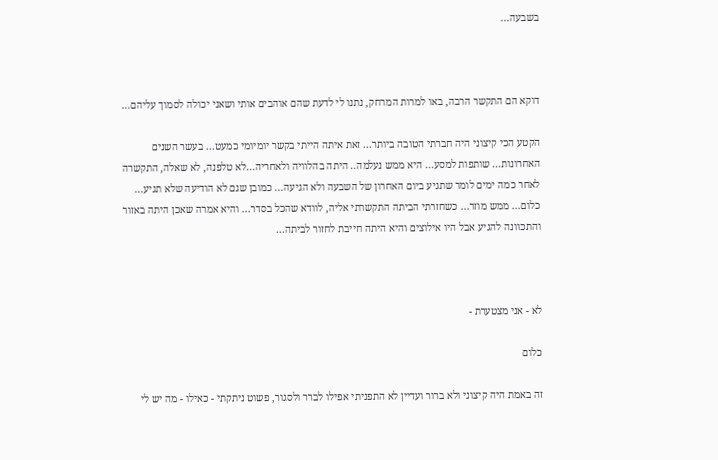בשבעה...



דוקא הם התקשר הרבה, באו למרות המרחק, נתנו לי לדעת שהם אוהבים אותי ושאני יכולה לסמוך עליהם...

הקטע הכי קיצוני היה חברתי הטובה ביותר... זאת איתה הייתי בקשר יומיומי כמעט... בעשר השנים האחרונות... שותפות למסע... היא ממש נעלמה.. היתה בהלוויה ולאחריה...לא טלפנה, לא שאלה, התקשרה לאחר כמה ימים לומר שתגיע ביום האחרון של השבעה ולא הגיעה... כמובן שגם לא הודיעה שלא תגיע... כלום... ממש מוזר... כשחזרתי הביתה התקשרתי אליה, לוודא שהכל בסדר... והיא אמרה שאכן היתה באזור והתכוונה להגיע אבל היו אילוצים והיא היתה חייבת לחזור לביתה...



לא - אני מצטערת -

כלום

זה באמת היה קיצוני ולא ברור ועדיין לא התפניתי אפילו לברר ולסגור, פשוט ניתקתי - כאילו - מה יש לי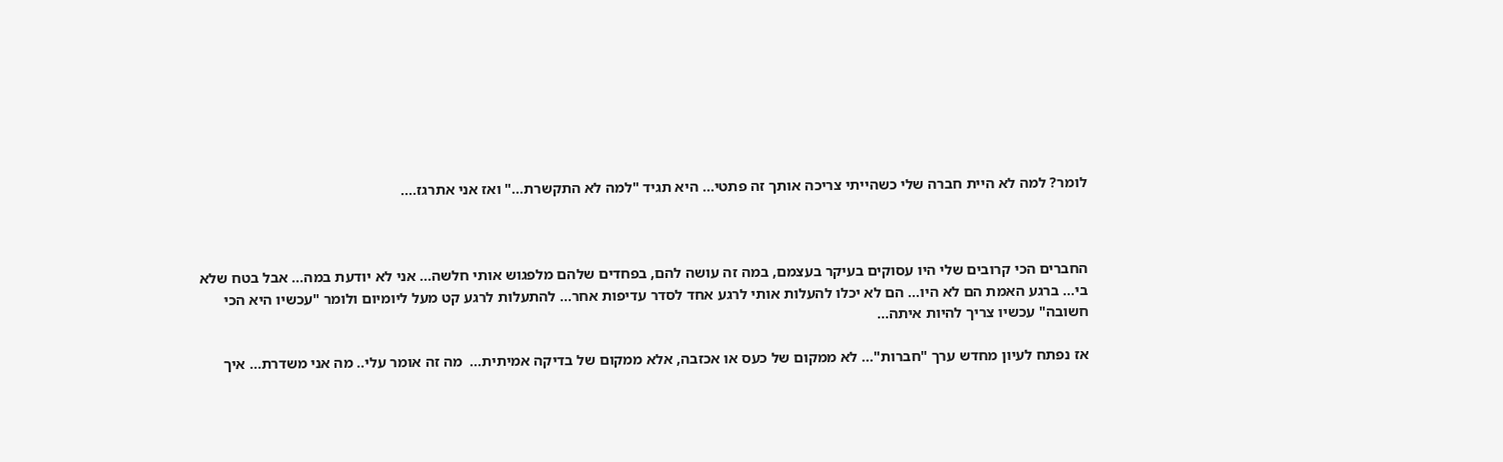לומר? למה לא היית חברה שלי כשהייתי צריכה אותך זה פתטי... היא תגיד "למה לא התקשרת..." ואז אני אתרגז....



החברים הכי קרובים שלי היו עסוקים בעיקר בעצמם, במה זה עושה להם, בפחדים שלהם מלפגוש אותי חלשה... אני לא יודעת במה... אבל בטח שלא בי... ברגע האמת הם לא היו... הם לא יכלו להעלות אותי לרגע אחד לסדר עדיפות אחר... להתעלות לרגע קט מעל ליומיום ולומר "עכשיו היא הכי חשובה" עכשיו צריך להיות איתה...

אז נפתח לעיון מחדש ערך "חברות"... לא ממקום של כעס או אכזבה, אלא ממקום של בדיקה אמיתית...  מה זה אומר עלי.. מה אני משדרת... איך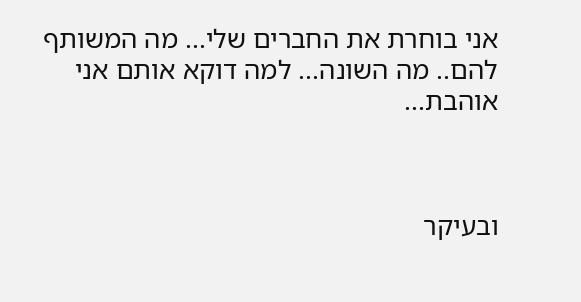אני בוחרת את החברים שלי... מה המשותף להם.. מה השונה... למה דוקא אותם אני אוהבת...



ובעיקר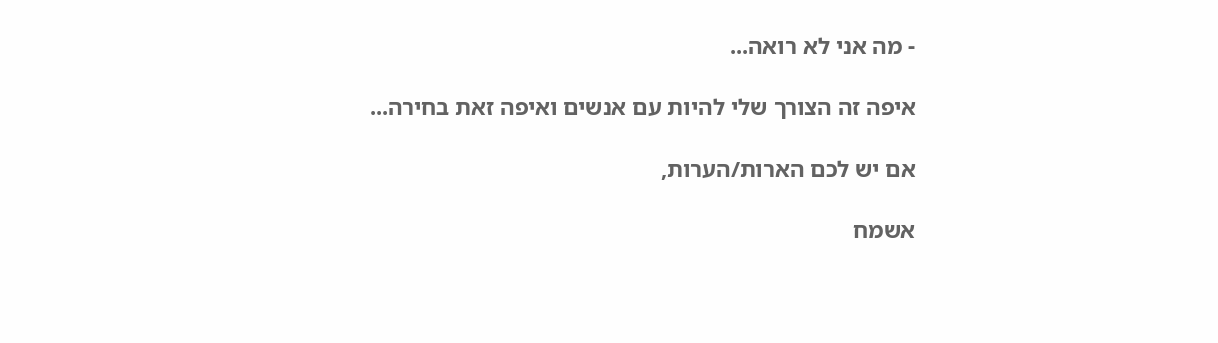- מה אני לא רואה...

איפה זה הצורך שלי להיות עם אנשים ואיפה זאת בחירה...

אם יש לכם הארות/הערות,

אשמח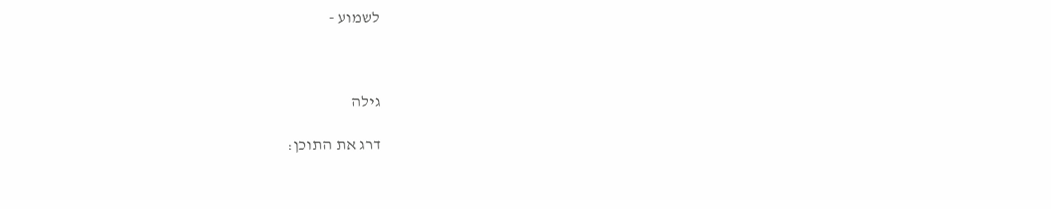לשמוע -



גילה

דרג את התוכן: